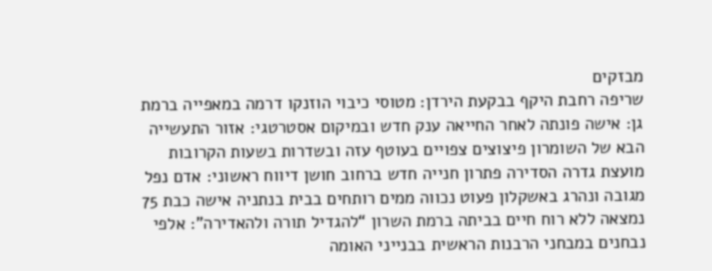מבזקים
שריפה רחבת היקף בבקעת הירדן: מטוסי כיבוי הוזנקו דרמה במאפייה ברמת גן: אישה פונתה לאחר החייאה ענק חדש ובמיקום אסטרטגי: אזור התעשייה הבא של השומרון פיצוצים צפויים בעוטף עזה ובשדרות בשעות הקרובות מועצת גדרה הסדירה פתרון חנייה חדש ברחוב חושן דיווח ראשוני: אדם נפל מגובה ונהרג באשקלון פעוט נכווה ממים רותחים בבית בנתניה אישה כבת 75 נמצאה ללא רוח חיים בביתה ברמת השרון “להגדיל תורה ולהאדירה”: אלפי נבחנים במבחני הרבנות הראשית בבנייני האומה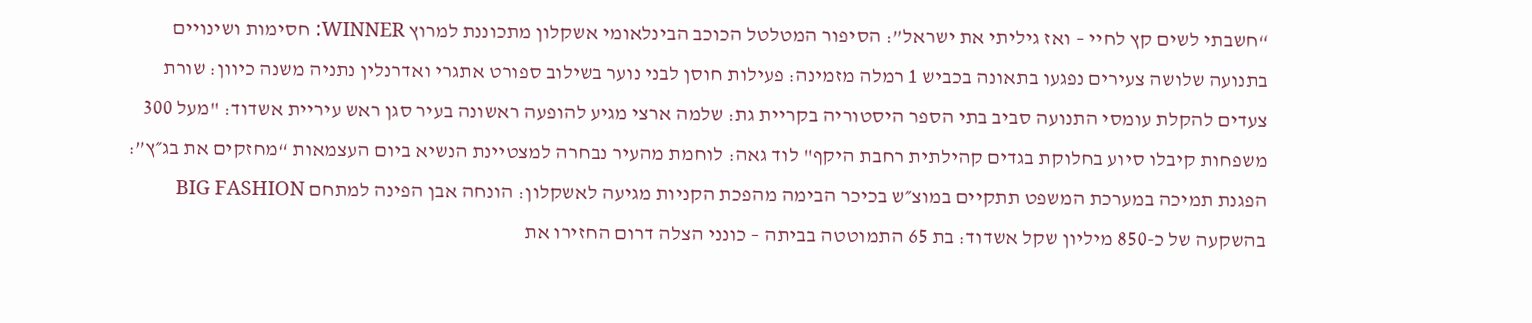“חשבתי לשים קץ לחיי – ואז גיליתי את ישראל”: הסיפור המטלטל הכוכב הבינלאומי אשקלון מתכוננת למרוץ WINNER: חסימות ושינויים בתנועה שלושה צעירים נפגעו בתאונה בכביש 1 רמלה מזמינה: פעילות חוסן לבני נוער בשילוב ספורט אתגרי ואדרנלין נתניה משנה כיוון: שורת צעדים להקלת עומסי התנועה סביב בתי הספר היסטוריה בקריית גת: שלמה ארצי מגיע להופעה ראשונה בעיר סגן ראש עיריית אשדוד: "מעל 300 משפחות קיבלו סיוע בחלוקת בגדים קהילתית רחבת היקף" לוד גאה: לוחמת מהעיר נבחרה למצטיינת הנשיא ביום העצמאות “מחזקים את בג״ץ”: הפגנת תמיכה במערכת המשפט תתקיים במוצ״ש בכיכר הבימה מהפכת הקניות מגיעה לאשקלון: הונחה אבן הפינה למתחם BIG FASHION בהשקעה של כ-850 מיליון שקל אשדוד: בת 65 התמוטטה בביתה – כונני הצלה דרום החזירו את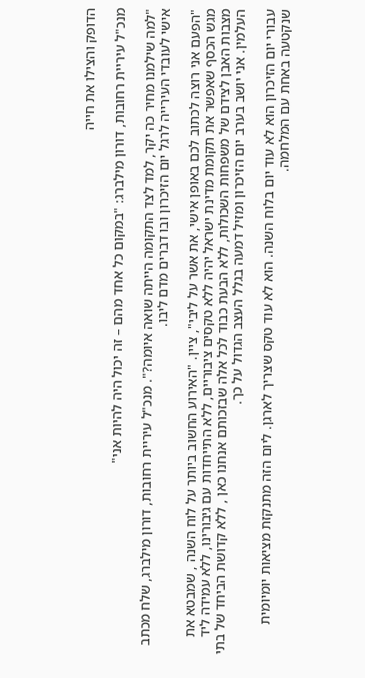הדופק והצילו את חייה

מנכ"ל עיריית רחובות, דורון מילברג: "במקום כל אחד מהם – זה יכול היה להיות אני"

"למה שילמנו מחיר כה יקר, למד לצד התקומה הייתה שואה איומה?". מנכ"ל עיריית רחובות, דורון מילברג, שלח מכתב אישי לעובדי העירייה לרגל יום הזיכרון ובו דברים מדם ליבו.

"הפעם אני רוצה לכתוב לכם באופן אישי, את אשר על ליבי", ציין. "האירוע החשוב ביותר על לוח השנה , שמבטא את מגש הכסף שאפשר את תקומת מדינת ישראל יהיה ללא טקסים ציבוריים, ללא התייחדות עם גיבורינו, ללא עמידה ליד מצבות האבן לצידם של משפחות השכולות, ללא הבעת כבוד לכל אלה שבזכותם אנחנו כאן , ללא קדושת הביחד של בתי העלמין. אני יושב בערב יום הזיכרון ומזיל דמעה בגלל העצב הגדול על כך.

עבורי יום הזיכרון הוא לא עוד יום בלוח השנה. הוא לא עוד טקס שצריך לארגן. ליום הזה מתנקזת מציאות יומיומית שנקטעה באחת עם המלחמה.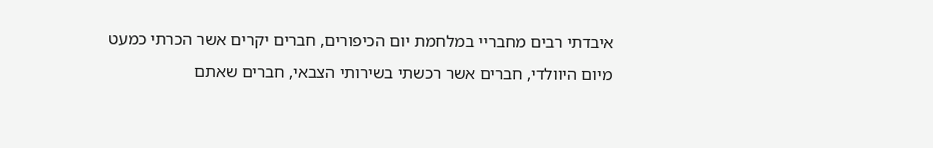איבדתי רבים מחבריי במלחמת יום הכיפורים, חברים יקרים אשר הכרתי כמעט מיום היוולדי, חברים אשר רכשתי בשירותי הצבאי, חברים שאתם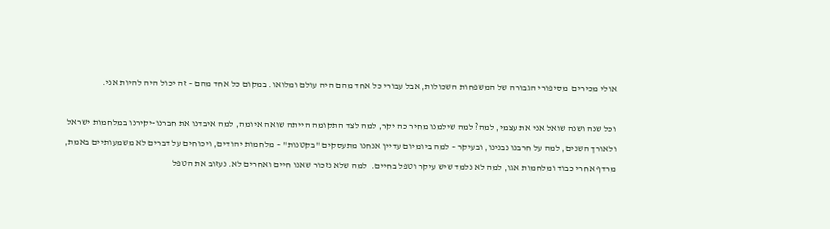אולי מכירים  מסיפורי הגבורה של המשפחות השכולות, אבל עבורי כל אחד מהם היה עולם ומלואו. במקום כל אחד מהם – זה יכול היה להיות אני.

וכל שנה ושנה שואל אני את עצמי, למה? למה שילמנו מחיר כה יקר, למה לצד התקומה הייתה שואה איומה, למה איבדנו את חברנו-יקירנו במלחמות ישראל ולאורך השנים, למה על חרבנו נבנינו, ובעיקר – למה ביומיום עדיין אנחנו מתעסקים "בקטנות" – מלחמות יהודים, ויכוחים על דברים לא משמעותיים באמת, מרדף אחרי כבוד ומלחמות אגו, למה לא נלמד שיש עיקר וטפל בחיים.  למה שלא נזכור שאנו חיים ואחרים לא. נעזוב את הטפל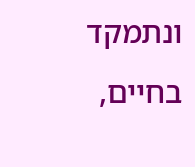ונתמקד בחיים,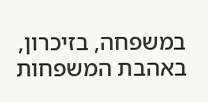במשפחה, בזיכרון, באהבת המשפחות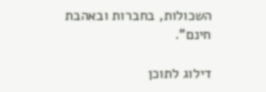השכולות, בחברות ובאהבת חינם".

דילוג לתוכן